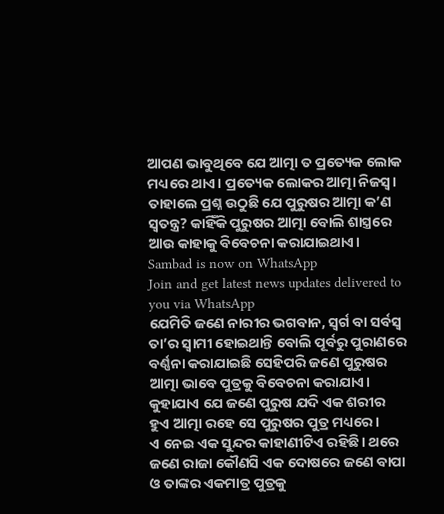ଆପଣ ଭାବୁଥିବେ ଯେ ଆତ୍ମା ତ ପ୍ରତ୍ୟେକ ଲୋକ ମଧ୍ୟରେ ଥାଏ। ପ୍ରତ୍ୟେକ ଲୋକର ଆତ୍ମା ନିଜସ୍ୱ। ତାହାଲେ ପ୍ରଶ୍ନ ଉଠୁଛି ଯେ ପୁରୁଷର ଆତ୍ମା କ’ଣ ସ୍ୱତନ୍ତ୍ର? କାହିଁକି ପୁରୁଷର ଆତ୍ମା ବୋଲି ଶାସ୍ତ୍ରରେ ଆଉ କାହାକୁ ବିବେଚନା କରାଯାଇଥାଏ।
Sambad is now on WhatsApp
Join and get latest news updates delivered to you via WhatsApp
ଯେମିତି ଜଣେ ନାରୀର ଭଗବାନ, ସ୍ୱର୍ଗ ବା ସର୍ବସ୍ୱ ତା’ର ସ୍ୱାମୀ ହୋଇଥାନ୍ତି ବୋଲି ପୂର୍ବରୁ ପୁରାଣରେ ବର୍ଣ୍ଣନା କରାଯାଇଛି ସେହିପରି ଜଣେ ପୁରୁଷର ଆତ୍ମା ଭାବେ ପୁତ୍ରକୁ ବିବେଚନା କରାଯାଏ। କୁହାଯାଏ ଯେ ଜଣେ ପୁରୁଷ ଯଦି ଏକ ଶରୀର ହୁଏ ଆତ୍ମା ରହେ ସେ ପୁରୁଷର ପୁତ୍ର ମଧ୍ୟରେ।
ଏ ନେଇ ଏକ ସୁନ୍ଦର କାହାଣୀଟିଏ ରହିଛି। ଥରେ ଜଣେ ରାଜା କୌଣସି ଏକ ଦୋଷରେ ଜଣେ ବାପା ଓ ତାଙ୍କର ଏକମାତ୍ର ପୁତ୍ରକୁ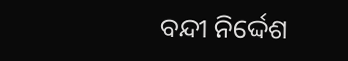ବନ୍ଦୀ ନିର୍ଦ୍ଦେଶ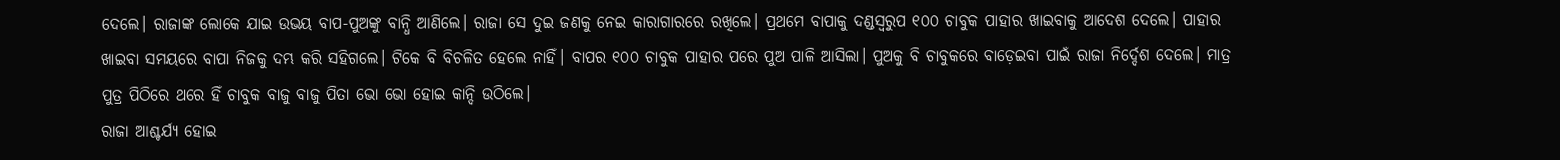ଦେଲେ। ରାଜାଙ୍କ ଲୋକେ ଯାଇ ଉଭୟ ବାପ-ପୁଅଙ୍କୁ ବାନ୍ଧି ଆଣିଲେ। ରାଜା ସେ ଦୁଇ ଜଣକୁ ନେଇ କାରାଗାରରେ ରଖିଲେ। ପ୍ରଥମେ ବାପାକୁ ଦଣ୍ଡସ୍ୱରୁପ ୧୦୦ ଚାବୁକ ପାହାର ଖାଇବାକୁ ଆଦେଶ ଦେଲେ। ପାହାର ଖାଇବା ସମୟରେ ବାପା ନିଜକୁ ଦମ୍ଭ କରି ସହିଗଲେ। ଟିକେ ବି ବିଚଳିତ ହେଲେ ନାହିଁ। ବାପର ୧୦୦ ଚାବୁକ ପାହାର ପରେ ପୁଅ ପାଳି ଆସିଲା। ପୁଅକୁ ବି ଚାବୁକରେ ବାଡ଼େଇବା ପାଇଁ ରାଜା ନିର୍ଦ୍ଦେଶ ଦେଲେ। ମାତ୍ର ପୁତ୍ର ପିଠିରେ ଥରେ ହିଁ ଚାବୁକ ବାଜୁ ବାଜୁ ପିତା ଭୋ ଭୋ ହୋଇ କାନ୍ଦି ଉଠିଲେ।
ରାଜା ଆଶ୍ଚର୍ଯ୍ୟ ହୋଇ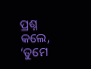ପ୍ରଶ୍ନ କଲେ, ‘ତୁମେ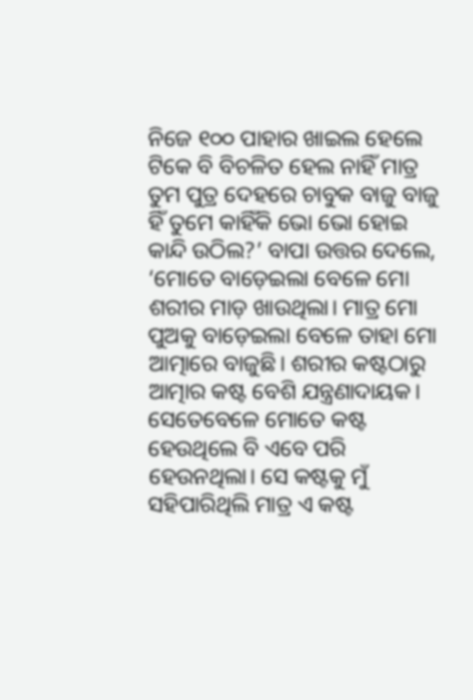ନିଜେ ୧୦୦ ପାହାର ଖାଇଲ ହେଲେ ଟିକେ ବି ବିଚଳିତ ହେଲ ନାହିଁ ମାତ୍ର ତୁମ ପୁତ୍ର ଦେହରେ ଚାବୁକ ବାଜୁ ବାଜୁ ହିଁ ତୁମେ କାହିଁକି ଭୋ ଭୋ ହୋଇ କାନ୍ଦି ଉଠିଲ?’ ବାପା ଉତ୍ତର ଦେଲେ, ‘ମୋତେ ବାଡ଼େଇଲା ବେଳେ ମୋ ଶରୀର ମାଡ଼ ଖାଉଥିଲା। ମାତ୍ର ମୋ ପୁଅକୁ ବାଡ଼େଇଲା ବେଳେ ତାହା ମୋ ଆତ୍ମାରେ ବାଜୁଛି। ଶରୀର କଷ୍ଟଠାରୁ ଆତ୍ମାର କଷ୍ଟ ବେଶି ଯନ୍ତ୍ରଣାଦାୟକ। ସେତେବେଳେ ମୋତେ କଷ୍ଟ ହେଉଥିଲେ ବି ଏବେ ପରି ହେଉନଥିଲା। ସେ କଷ୍ଟକୁ ମୁଁ ସହିପାରିଥିଲି ମାତ୍ର ଏ କଷ୍ଟ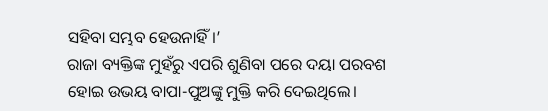ସହିବା ସମ୍ଭବ ହେଉନାହିଁ।’
ରାଜା ବ୍ୟକ୍ତିଙ୍କ ମୁହଁରୁ ଏପରି ଶୁଣିବା ପରେ ଦୟା ପରବଶ ହୋଇ ଉଭୟ ବାପା-ପୁଅଙ୍କୁ ମୁକ୍ତି କରି ଦେଇଥିଲେ।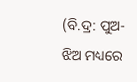(ବି.ଦ୍ର: ପୁଅ-ଝିଅ ମଧ୍ୟରେ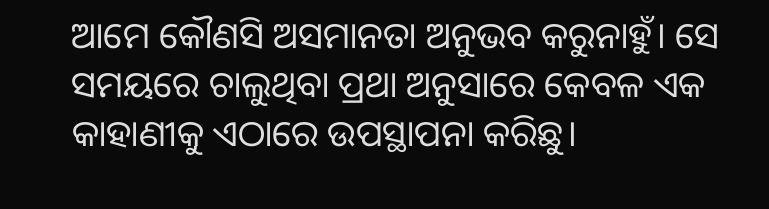ଆମେ କୌଣସି ଅସମାନତା ଅନୁଭବ କରୁନାହୁଁ। ସେ ସମୟରେ ଚାଲୁଥିବା ପ୍ରଥା ଅନୁସାରେ କେବଳ ଏକ କାହାଣୀକୁ ଏଠାରେ ଉପସ୍ଥାପନା କରିଛୁ।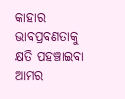କାହାର ଭାବପ୍ରବଣତାକୁ କ୍ଷତି ପହଞ୍ଚାଇବା ଆମର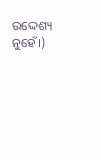ଉଦ୍ଦେଶ୍ୟ ନୁହେଁ।)